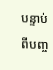បន្ទាប់ពីបញ្ច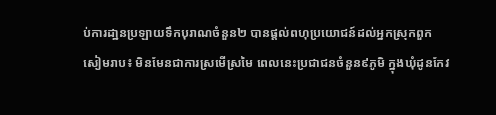ប់ការដា្ឋនប្រឡាយទឹកបុរាណចំនួន២ បានផ្ដល់ពហុប្រយោជន៍ដល់អ្នកស្រុកពួក
សៀមរាប៖ មិនមែនជាការស្រមើស្រមៃ ពេលនេះប្រជាជនចំនួន៩ភូមិ ក្នុងឃុំដូនកែវ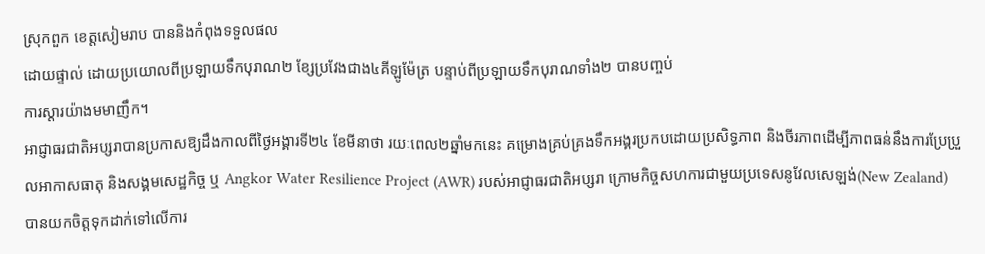ស្រុកពួក ខេត្តសៀមរាប បាននិងកំពុងទទួលផល
ដោយផ្ទាល់ ដោយប្រយោលពីប្រឡាយទឹកបុរាណ២ ខ្សែប្រវែងជាង៤គីឡូម៉ែត្រ បន្ទាប់ពីប្រឡាយទឹកបុរាណទាំង២ បានបញ្ចប់
ការស្តារយ៉ាងមមាញឹក។
អាជ្ញាធរជាតិអប្សរាបានប្រកាសឱ្យដឹងកាលពីថ្ងៃអង្គារទី២៤ ខែមីនាថា រយៈពេល២ឆ្នាំមកនេះ គម្រោងគ្រប់គ្រងទឹកអង្គរប្រកបដោយប្រសិទ្ធភាព និងចីរភាពដើម្បីភាពធន់នឹងការប្រែប្រួលអាកាសធាតុ និងសង្គមសេដ្ឋកិច្ច ឬ Angkor Water Resilience Project (AWR) របស់អាជ្ញាធរជាតិអប្សរា ក្រោមកិច្ចសហការជាមួយប្រទេសនូវែលសេឡង់(New Zealand) បានយកចិត្តទុកដាក់ទៅលើការ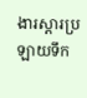ងារស្ដារប្រឡាយទឹក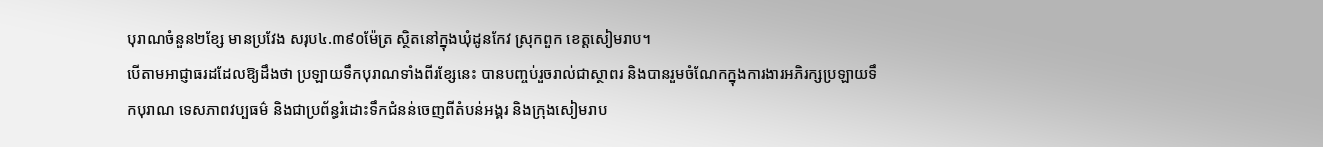បុរាណចំនួន២ខ្សែ មានប្រវែង សរុប៤.៣៩០ម៉ែត្រ ស្ថិតនៅក្នុងឃុំដូនកែវ ស្រុកពួក ខេត្តសៀមរាប។
បើតាមអាជ្ញាធរដដែលឱ្យដឹងថា ប្រឡាយទឹកបុរាណទាំងពីរខ្សែនេះ បានបញ្ចប់រួចរាល់ជាស្ថាពរ និងបានរួមចំណែកក្នុងការងារអភិរក្សប្រឡាយទឹកបុរាណ ទេសភាពវប្បធម៌ និងជាប្រព័ន្ធរំដោះទឹកជំនន់ចេញពីតំបន់អង្គរ និងក្រុងសៀមរាប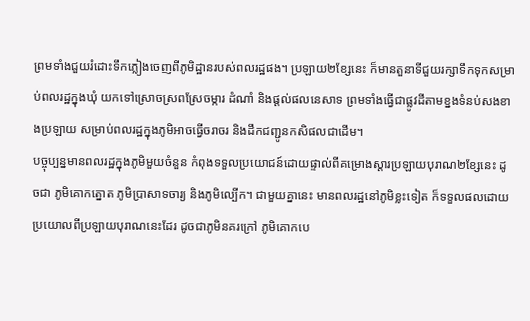ព្រមទាំងជួយរំដោះទឹកភ្លៀងចេញពីភូមិដ្ឋានរបស់ពលរដ្ឋផង។ ប្រឡាយ២ខ្សែនេះ ក៏មានតួនាទីជួយរក្សាទឹកទុកសម្រាប់ពលរដ្ឋក្នុងឃុំ យកទៅស្រោចស្រពស្រែចម្ការ ដំណាំ និងផ្តល់ផលនេសាទ ព្រមទាំងធ្វើជាផ្លូវដីតាមខ្នងទំនប់សងខាងប្រឡាយ សម្រាប់ពលរដ្ឋក្នុងភូមិអាចធ្វើចរាចរ និងដឹកជញ្ជូនកសិផលជាដើម។
បច្ចុប្បន្នមានពលរដ្ឋក្នុងភូមិមួយចំនួន កំពុងទទួលប្រយោជន៍ដោយផ្ទាល់ពីគម្រោងស្ដារប្រឡាយបុរាណ២ខ្សែនេះ ដូចជា ភូមិគោកត្នោត ភូមិប្រាសាទចារ្យ និងភូមិល្បើក។ ជាមួយគ្នានេះ មានពលរដ្ឋនៅភូមិខ្លះទៀត ក៏ទទួលផលដោយប្រយោលពីប្រឡាយបុរាណនេះដែរ ដូចជាភូមិនគរក្រៅ ភូមិគោកបេ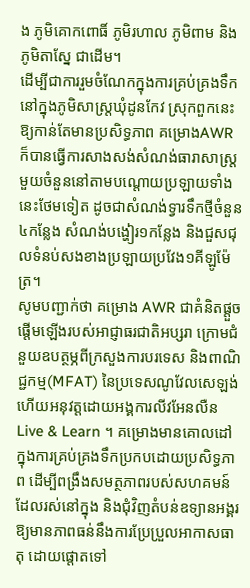ង ភូមិគោកពោធិ៍ ភូមិរហាល ភូមិពាម និងភូមិតាស្នែ ជាដើម។
ដើម្បីជាការរួមចំណែកក្នុងការគ្រប់គ្រងទឹកនៅក្នុងភូមិសាស្រ្តឃុំដូនកែវ ស្រុកពួកនេះឱ្យកាន់តែមានប្រសិទ្ធភាព គម្រោងAWR ក៏បានធ្វើការសាងសង់សំណង់ធារាសាស្ត្រមួយចំនួននៅតាមបណ្តោយប្រឡាយទាំងនេះថែមទៀត ដូចជាសំណង់ទ្វារទឹកថ្មីចំនួន៤កន្លែង សំណង់បង្ហៀរ១កន្លែង និងជួសជុលទំនប់សងខាងប្រឡាយប្រវែង១គីឡូម៉ែត្រ។
សូមបញ្ជាក់ថា គម្រោង AWR ជាគំនិតផ្តួចផ្តើមឡើងរបស់អាជ្ញាធរជាតិអប្សរា ក្រោមជំនួយឧបត្ថម្ភពីក្រសួងការបរទេស និងពាណិជ្ជកម្ម(MFAT) នៃប្រទេសណូវែលសេឡង់ ហើយអនុវត្តដោយអង្គការលីវអែនលឺន Live & Learn ។ គម្រោងមានគោលដៅក្នុងការគ្រប់គ្រងទឹកប្រកបដោយប្រសិទ្ធភាព ដើម្បីពង្រឹងសមត្ថភាពរបស់សហគមន៍ដែលរស់នៅក្នុង និងជុំវិញតំបន់ឧទ្យានអង្គរ ឱ្យមានភាពធន់នឹងការប្រែប្រួលអាកាសធាតុ ដោយផ្តោតទៅ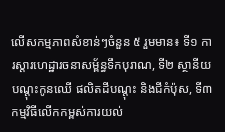លើសកម្មភាពសំខាន់ៗចំនួន ៥ រួមមាន៖ ទី១ ការស្ដារហេដ្ឋារចនាសម្ព័ន្ធទឹកបុរាណ, ទី២ ស្ថានីយបណ្តុះកូនឈើ ផលិតដីបណ្តុះ និងជីកំប៉ុស, ទី៣ កម្មវិធីលើកកម្ពស់ការយល់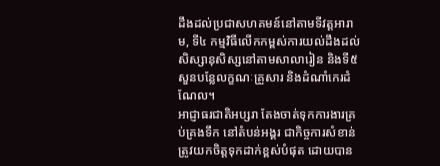ដឹងដល់ប្រជាសហគមន៍នៅតាមទីវត្តអារាម, ទី៤ កម្មវិធីលើកកម្ពស់ការយល់ដឹងដល់សិស្សានុសិស្សនៅតាមសាលារៀន និងទី៥ សួនបន្លែលក្ខណៈគ្រួសារ និងដំណាំកេរដំណែល។
អាជ្ញាធរជាតិអប្សរា តែងចាត់ទុកការងារគ្រប់គ្រងទឹក នៅតំបន់អង្គរ ជាកិច្ចការសំខាន់ត្រូវយកចិត្តទុកដាក់ខ្ពស់បំផុត ដោយបាន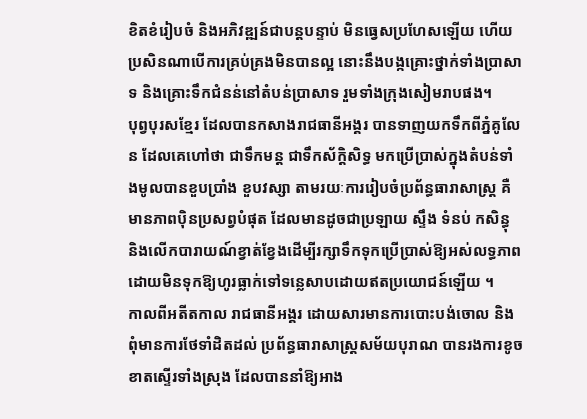ខិតខំរៀបចំ និងអភិវឌ្ឍន៍ជាបន្តបន្ទាប់ មិនធ្វេសប្រហែសឡើយ ហើយប្រសិនណាបើការគ្រប់គ្រងមិនបានល្អ នោះនឹងបង្កគ្រោះថ្នាក់ទាំងប្រាសាទ និងគ្រោះទឹកជំនន់នៅតំបន់ប្រាសាទ រួមទាំងក្រុងសៀមរាបផង។
បុព្វបុរសខ្មែរ ដែលបានកសាងរាជធានីអង្គរ បានទាញយកទឹកពីភ្នំគូលែន ដែលគេហៅថា ជាទឹកមន្ត ជាទឹកស័ក្ដិសិទ្ធ មកប្រើប្រាស់ក្នុងតំបន់ទាំងមូលបានខួបប្រាំង ខួបវស្សា តាមរយៈការរៀបចំប្រព័ន្ធធារាសាស្រ្ត គឺមានភាពប៉ិនប្រសព្វបំផុត ដែលមានដូចជាប្រឡាយ ស្ទឹង ទំនប់ កសិន្ធុ និងលើកបារាយណ៍ខ្វាត់ខ្វែងដើម្បីរក្សាទឹកទុកប្រើប្រាស់ឱ្យអស់លទ្ធភាព ដោយមិនទុកឱ្យហូរធ្លាក់ទៅទន្លេសាបដោយឥតប្រយោជន៍ឡើយ ។
កាលពីអតីតកាល រាជធានីអង្គរ ដោយសារមានការបោះបង់ចោល និងពុំមានការថែទាំដិតដល់ ប្រព័ន្ធធារាសាស្រ្តសម័យបុរាណ បានរងការខូចខាតស្ទើរទាំងស្រុង ដែលបាននាំឱ្យអាង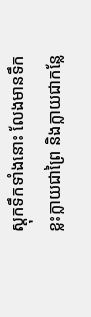ស្ដុកទឹកទាំងនោះ លែងមានទឹក ខ្លះក្លាយជាព្រៃ និងក្លាយជាកន្លែ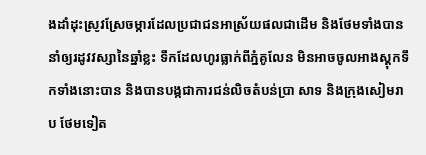ងដាំដុះស្រូវស្រែចម្ការដែលប្រជាជនអាស្រ័យផលជាដើម និងថែមទាំងបាននាំឲ្យរដូវវស្សានៃឆ្នាំខ្លះ ទឹកដែលហូរធ្លាក់ពីភ្នំគូលែន មិនអាចចូលអាងស្ដុកទឹកទាំងនោះបាន និងបានបង្កជាការជន់លិចតំបន់ប្រា សាទ និងក្រុងសៀមរាប ថែមទៀត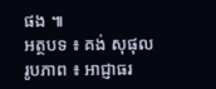ផង ៕
អត្ថបទ ៖ គង់ សុផុល
រូបភាព ៖ អាជ្ញាធរ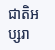ជាតិអប្សរា